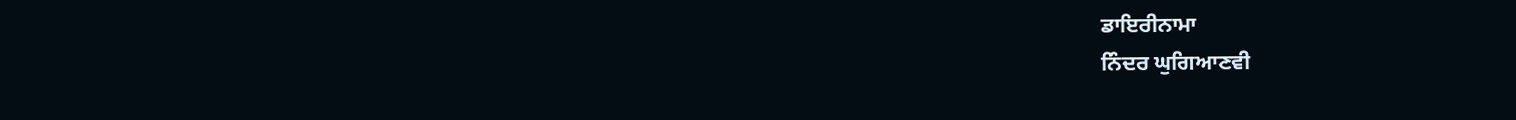ਡਾਇਰੀਨਾਮਾ
ਨਿੰਦਰ ਘੁਗਿਆਣਵੀ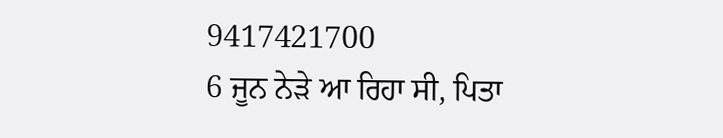9417421700
6 ਜੂਨ ਨੇੜੇ ਆ ਰਿਹਾ ਸੀ, ਪਿਤਾ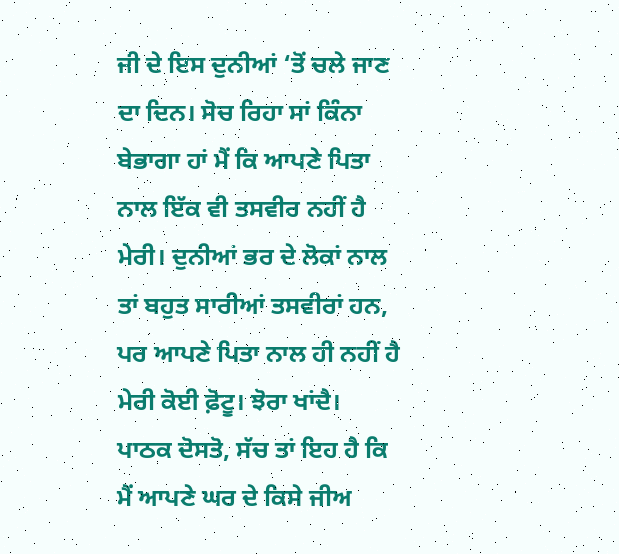ਜੀ ਦੇ ਇਸ ਦੁਨੀਆਂ ‘ਤੋਂ ਚਲੇ ਜਾਣ ਦਾ ਦਿਨ। ਸੋਚ ਰਿਹਾ ਸਾਂ ਕਿੰਨਾ ਬੇਭਾਗਾ ਹਾਂ ਮੈਂ ਕਿ ਆਪਣੇ ਪਿਤਾ ਨਾਲ ਇੱਕ ਵੀ ਤਸਵੀਰ ਨਹੀਂ ਹੈ ਮੇਰੀ। ਦੁਨੀਆਂ ਭਰ ਦੇ ਲੋਕਾਂ ਨਾਲ ਤਾਂ ਬਹੁਤ ਸਾਰੀਆਂ ਤਸਵੀਰਾਂ ਹਨ, ਪਰ ਆਪਣੇ ਪਿਤਾ ਨਾਲ ਹੀ ਨਹੀਂ ਹੈ ਮੇਰੀ ਕੋਈ ਫ਼ੋਟੂ। ਝੋਰਾ ਖਾਂਦੈ।
ਪਾਠਕ ਦੋਸਤੋ, ਸੱਚ ਤਾਂ ਇਹ ਹੈ ਕਿ ਮੈਂ ਆਪਣੇ ਘਰ ਦੇ ਕਿਸੇ ਜੀਅ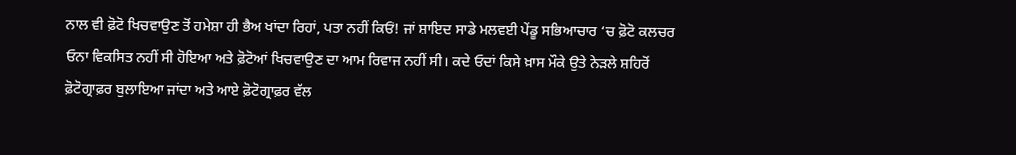ਨਾਲ ਵੀ ਫ਼ੋਟੋ ਖਿਚਵਾਉਣ ਤੋਂ ਹਮੇਸ਼ਾ ਹੀ ਭੈਅ ਖਾਂਦਾ ਰਿਹਾਂ, ਪਤਾ ਨਹੀਂ ਕਿਓਂ! ਜਾਂ ਸ਼ਾਇਦ ਸਾਡੇ ਮਲਵਈ ਪੇਂਡੂ ਸਭਿਆਚਾਰ ‘ਚ ਫ਼ੋਟੋ ਕਲਚਰ ਓਨਾ ਵਿਕਸਿਤ ਨਹੀਂ ਸੀ ਹੋਇਆ ਅਤੇ ਫ਼ੋਟੋਆਂ ਖਿਚਵਾਉਣ ਦਾ ਆਮ ਰਿਵਾਜ ਨਹੀਂ ਸੀ। ਕਦੇ ਓਦਾਂ ਕਿਸੇ ਖ਼ਾਸ ਮੌਕੇ ਉਤੇ ਨੇੜਲੇ ਸ਼ਹਿਰੋਂ ਫ਼ੋਟੋਗ੍ਰਾਫ਼ਰ ਬੁਲਾਇਆ ਜਾਂਦਾ ਅਤੇ ਆਏ ਫ਼ੋਟੋਗ੍ਰਾਫ਼ਰ ਵੱਲ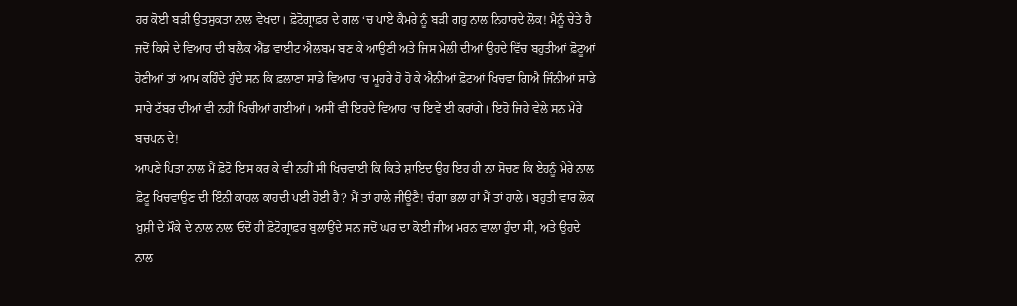ਹਰ ਕੋਈ ਬੜੀ ਉਤਸੁਕਤਾ ਨਾਲ ਵੇਖਦਾ। ਫ਼ੋਟੋਗ੍ਰਾਫ਼ਰ ਦੇ ਗਲ ‘ਚ ਪਾਏ ਕੈਮਰੇ ਨੂੰ ਬੜੀ ਗਹੁ ਨਾਲ ਨਿਹਾਰਦੇ ਲੋਕ! ਮੈਨੂੰ ਚੇਤੇ ਹੈ ਜਦੋਂ ਕਿਸੇ ਦੇ ਵਿਆਹ ਦੀ ਬਲੈਕ ਐਂਡ ਵਾਈਟ ਐਲਬਮ ਬਣ ਕੇ ਆਉਣੀ ਅਤੇ ਜਿਸ ਮੇਲੀ ਦੀਆਂ ਉਹਦੇ ਵਿੱਚ ਬਹੁਤੀਆਂ ਫ਼ੋਟੂਆਂ ਹੋਣੀਆਂ ਤਾਂ ਆਮ ਕਹਿੰਦੇ ਹੁੰਦੇ ਸਨ ਕਿ ਫ਼ਲਾਣਾ ਸਾਡੇ ਵਿਆਹ ‘ਚ ਮੂਹਰੇ ਹੋ ਹੋ ਕੇ ਐਨੀਆਂ ਫ਼ੋਟਆਂ ਖਿਚਵਾ ਗਿਐ ਜਿੰਨੀਆਂ ਸਾਡੇ ਸਾਰੇ ਟੱਬਰ ਦੀਆਂ ਵੀ ਨਹੀਂ ਖਿਚੀਆਂ ਗਈਆਂ। ਅਸੀਂ ਵੀ ਇਹਦੇ ਵਿਆਹ ‘ਚ ਇਵੇਂ ਈ ਕਰਾਂਗੇ। ਇਹੋ ਜਿਹੇ ਵੇਲੇ ਸਨ ਮੇਰੇ ਬਚਪਨ ਦੇ!
ਆਪਣੇ ਪਿਤਾ ਨਾਲ ਮੈਂ ਫ਼ੋਟੋ ਇਸ ਕਰ ਕੇ ਵੀ ਨਹੀਂ ਸੀ ਖਿਚਵਾਈ ਕਿ ਕਿਤੇ ਸ਼ਾਇਦ ਉਹ ਇਹ ਹੀ ਨਾ ਸੋਚਣ ਕਿ ਏਹਨੂੰ ਮੇਰੇ ਨਾਲ ਫ਼ੋਟੂ ਖਿਚਵਾਉਣ ਦੀ ਇੰਨੀ ਕਾਹਲ ਕਾਹਦੀ ਪਈ ਹੋਈ ਹੈ? ਮੈਂ ਤਾਂ ਹਾਲੇ ਜੀਊਣੈ! ਚੰਗਾ ਭਲਾ ਹਾਂ ਮੈਂ ਤਾਂ ਹਾਲੇ। ਬਹੁਤੀ ਵਾਰ ਲੋਕ ਖ਼ੁਸ਼ੀ ਦੇ ਮੌਕੇ ਦੇ ਨਾਲ ਨਾਲ ਓਦੋਂ ਹੀ ਫ਼ੋਟੋਗ੍ਰਾਫ਼ਰ ਬੁਲਾਉਂਦੇ ਸਨ ਜਦੋਂ ਘਰ ਦਾ ਕੋਈ ਜੀਅ ਮਰਨ ਵਾਲਾ ਹੁੰਦਾ ਸੀ, ਅਤੇ ਉਹਦੇ ਨਾਲ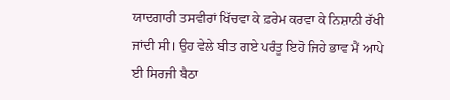ਯਾਦਗਾਰੀ ਤਸਵੀਰਾਂ ਖਿੱਚਵਾ ਕੇ ਫ਼ਰੇਮ ਕਰਵਾ ਕੇ ਨਿਸ਼ਾਨੀ ਰੱਖੀ ਜਾਂਦੀ ਸੀ। ਉਹ ਵੇਲੇ ਬੀਤ ਗਏ ਪਰੰਤੂ ਇਹੋ ਜਿਹੇ ਭਾਵ ਮੈਂ ਆਪੇ ਈ ਸਿਰਜੀ ਬੈਠਾ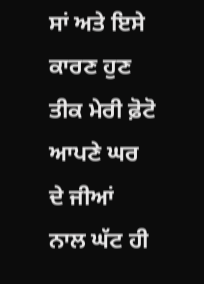ਸਾਂ ਅਤੇ ਇਸੇ ਕਾਰਣ ਹੁਣ ਤੀਕ ਮੇਰੀ ਫ਼ੋਟੋ ਆਪਣੇ ਘਰ ਦੇ ਜੀਆਂ ਨਾਲ ਘੱਟ ਹੀ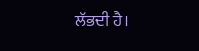ਲੱਭਦੀ ਹੈ।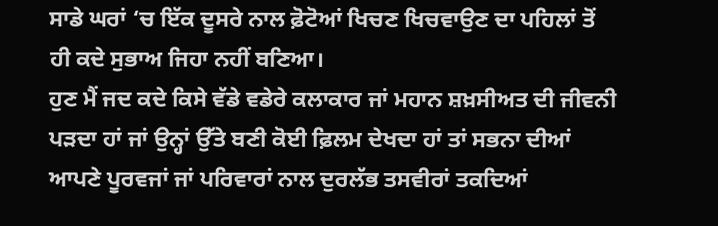ਸਾਡੇ ਘਰਾਂ ‘ਚ ਇੱਕ ਦੂਸਰੇ ਨਾਲ ਫ਼ੋਟੋਆਂ ਖਿਚਣ ਖਿਚਵਾਉਣ ਦਾ ਪਹਿਲਾਂ ਤੋਂ ਹੀ ਕਦੇ ਸੁਭਾਅ ਜਿਹਾ ਨਹੀਂ ਬਣਿਆ।
ਹੁਣ ਮੈਂ ਜਦ ਕਦੇ ਕਿਸੇ ਵੱਡੇ ਵਡੇਰੇ ਕਲਾਕਾਰ ਜਾਂ ਮਹਾਨ ਸ਼ਖ਼ਸੀਅਤ ਦੀ ਜੀਵਨੀ ਪੜਦਾ ਹਾਂ ਜਾਂ ਉਨ੍ਹਾਂ ਉੱਤੇ ਬਣੀ ਕੋਈ ਫ਼ਿਲਮ ਦੇਖਦਾ ਹਾਂ ਤਾਂ ਸਭਨਾ ਦੀਆਂ ਆਪਣੇ ਪੂਰਵਜਾਂ ਜਾਂ ਪਰਿਵਾਰਾਂ ਨਾਲ ਦੁਰਲੱਭ ਤਸਵੀਰਾਂ ਤਕਦਿਆਂ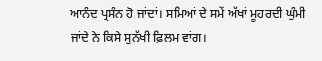ਆਨੰਦ ਪ੍ਰਸੰਨ ਹੋ ਜਾਂਦਾਂ। ਸਮਿਆਂ ਦੇ ਸਮੇਂ ਅੱਖਾਂ ਮੂਹਰਦੀ ਘੁੰਮੀ ਜਾਂਦੇ ਨੇ ਕਿਸੇ ਸੁਨੱਖੀ ਫ਼ਿਲਮ ਵਾਂਗ।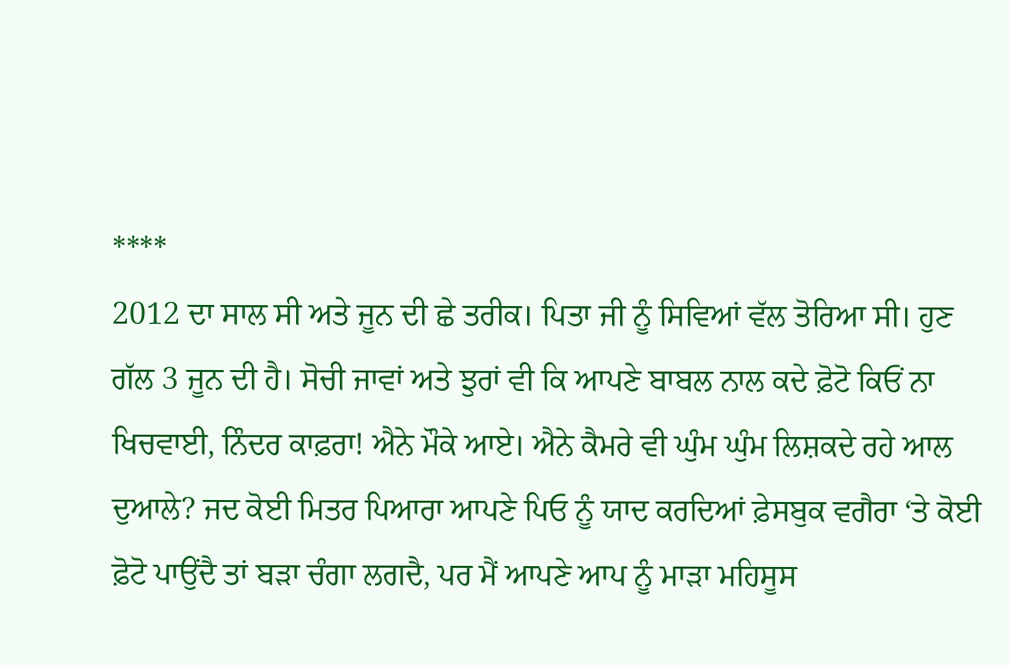****
2012 ਦਾ ਸਾਲ ਸੀ ਅਤੇ ਜੂਨ ਦੀ ਛੇ ਤਰੀਕ। ਪਿਤਾ ਜੀ ਨੂੰ ਸਿਵਿਆਂ ਵੱਲ ਤੋਰਿਆ ਸੀ। ਹੁਣ ਗੱਲ 3 ਜੂਨ ਦੀ ਹੈ। ਸੋਚੀ ਜਾਵਾਂ ਅਤੇ ਝੁਰਾਂ ਵੀ ਕਿ ਆਪਣੇ ਬਾਬਲ ਨਾਲ ਕਦੇ ਫ਼ੋਟੋ ਕਿਓਂ ਨਾ ਖਿਚਵਾਈ, ਨਿੰਦਰ ਕਾਫ਼ਰਾ! ਐਨੇ ਮੌਕੇ ਆਏ। ਐਨੇ ਕੈਮਰੇ ਵੀ ਘੁੰਮ ਘੁੰਮ ਲਿਸ਼ਕਦੇ ਰਹੇ ਆਲ ਦੁਆਲੇ? ਜਦ ਕੋਈ ਮਿਤਰ ਪਿਆਰਾ ਆਪਣੇ ਪਿਓ ਨੂੰ ਯਾਦ ਕਰਦਿਆਂ ਫ਼ੇਸਬੁਕ ਵਗੈਰਾ ‘ਤੇ ਕੋਈ ਫ਼ੋਟੋ ਪਾਉਂਦੈ ਤਾਂ ਬੜਾ ਚੰਗਾ ਲਗਦੈ, ਪਰ ਮੈਂ ਆਪਣੇ ਆਪ ਨੂੰ ਮਾੜਾ ਮਹਿਸੂਸ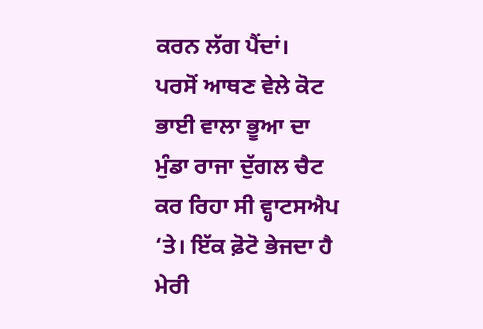ਕਰਨ ਲੱਗ ਪੈਂਦਾਂ।
ਪਰਸੋਂ ਆਥਣ ਵੇਲੇ ਕੋਟ ਭਾਈ ਵਾਲਾ ਭੂਆ ਦਾ ਮੁੰਡਾ ਰਾਜਾ ਦੁੱਗਲ ਚੈਟ ਕਰ ਰਿਹਾ ਸੀ ਵ੍ਹਾਟਸਐਪ ‘ਤੇ। ਇੱਕ ਫ਼ੋਟੋ ਭੇਜਦਾ ਹੈ ਮੇਰੀ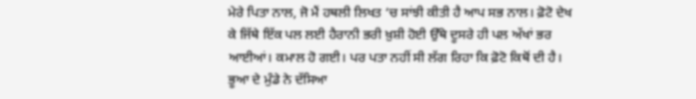ਮੇਰੇ ਪਿਤਾ ਨਾਲ, ਜੋ ਮੈਂ ਹਥਲੀ ਲਿਖਤ ‘ਚ ਸਾਂਝੀ ਕੀਤੀ ਹੈ ਆਪ ਸਭ ਨਾਲ। ਫ਼ੋਟੋ ਦੇਖ ਕੇ ਜਿੱਥੇ ਇੱਕ ਪਲ ਲਈ ਹੈਰਾਨੀ ਭਰੀ ਖ਼ੁਸ਼ੀ ਹੋਈ ਉੱਥੇ ਦੂਸਰੇ ਹੀ ਪਲ ਅੱਖਾਂ ਭਰ ਆਈਆਂ। ਕਮਾਲ ਹੋ ਗਈ। ਪਰ ਪਤਾ ਨਹੀਂ ਸੀ ਲੱਗ ਰਿਹਾ ਕਿ ਫ਼ੋਟੋ ਕਿਥੋਂ ਦੀ ਹੈ। ਭੂਆ ਦੇ ਮੁੰਡੇ ਨੇ ਦੱਸਿਆ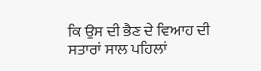ਕਿ ਉਸ ਦੀ ਭੈਣ ਦੇ ਵਿਆਹ ਦੀ ਸਤਾਰਾਂ ਸਾਲ ਪਹਿਲਾਂ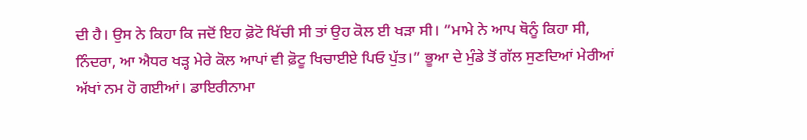ਦੀ ਹੈ। ਉਸ ਨੇ ਕਿਹਾ ਕਿ ਜਦੋਂ ਇਹ ਫ਼ੋਟੋ ਖਿੱਚੀ ਸੀ ਤਾਂ ਉਹ ਕੋਲ ਈ ਖੜਾ ਸੀ। ”ਮਾਮੇ ਨੇ ਆਪ ਥੋਨੂੰ ਕਿਹਾ ਸੀ, ਨਿੰਦਰਾ, ਆ ਐਧਰ ਖੜ੍ਹ ਮੇਰੇ ਕੋਲ ਆਪਾਂ ਵੀ ਫ਼ੋਟੂ ਖਿਚਾਈਏ ਪਿਓ ਪੁੱਤ।” ਭੂਆ ਦੇ ਮੁੰਡੇ ਤੋਂ ਗੱਲ ਸੁਣਦਿਆਂ ਮੇਰੀਆਂ ਅੱਖਾਂ ਨਮ ਹੋ ਗਈਆਂ। ਡਾਇਰੀਨਾਮਾ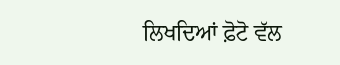ਲਿਖਦਿਆਂ ਫ਼ੋਟੋ ਵੱਲ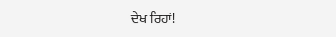ਦੇਖ ਰਿਹਾਂ!